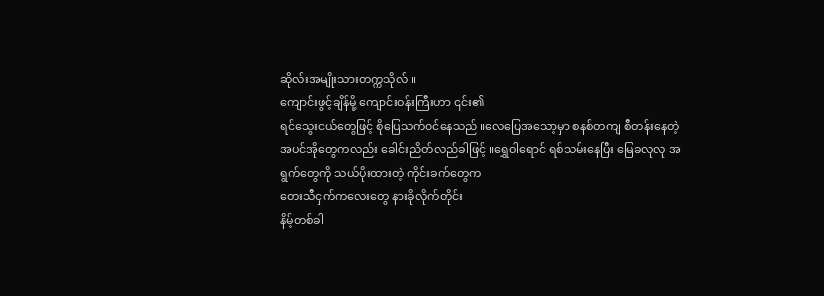ဆိုလ်းအမျိုးသားတက္ကသိုလ် ။
ကျောင်းဖွင့်ချိန်မို့ ကျောင်းဝန်းကြီးဟာ ၎င်း၏
ရင်သွေးငယ်တွေဖြင့် စိုပြေသက်၀င်နေသည် ။လေပြေအသော့မှာ စနစ်တကျ စီတန်းနေတဲ့
အပင်အိုတွေကလည်း ခေါင်းညိတ်လည်ခါဖြင့် ။ရွှေဝါရောင် ရစ်သမ်းနေပြီး မြေခလုလု အရွက်တွေကို သယ်ပိုးထားတဲ့ ကိုင်းခက်တွေက
တေးသီငှက်ကလေးတွေ နားခိုလိုက်တိုင်း
နိမ့်တစ်ခါ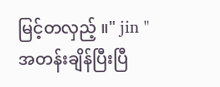မြင့်တလှည့် ။" jin "
အတန်းချိန်ပြီးပြီ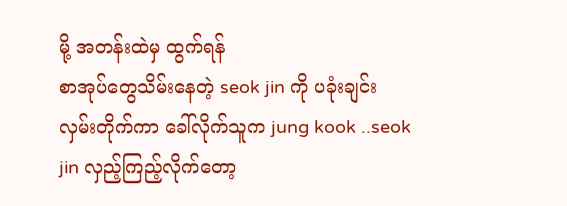မို့ အတန်းထဲမှ ထွက်ရန်
စာအုပ်တွေသိမ်းနေတဲ့ seok jin ကို ပခုံးချင်း
လှမ်းတိုက်ကာ ခေါ်လိုက်သူက jung kook ..seok jin လှည့်ကြည့်လိုက်တော့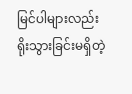မြင်ပါများလည်း
ရိုးသွားခြင်းမရှိတဲ့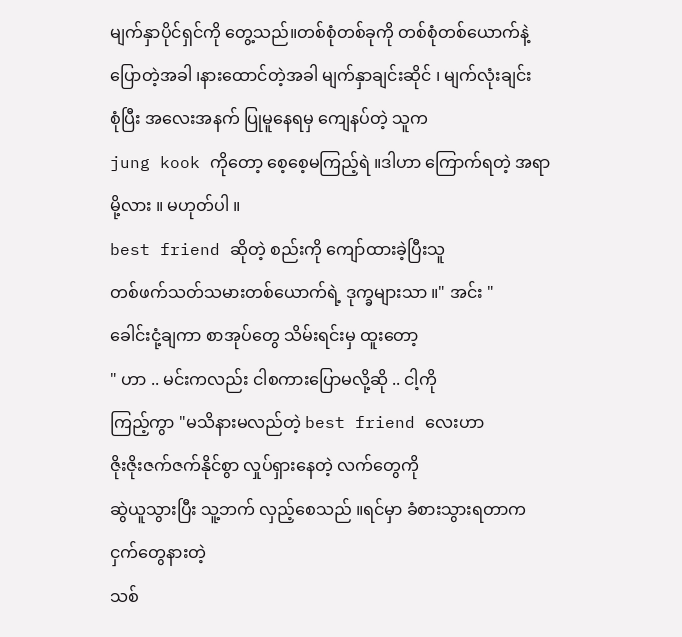မျက်နှာပိုင်ရှင်ကို တွေ့သည်။တစ်စုံတစ်ခုကို တစ်စုံတစ်ယောက်နဲ့ ပြောတဲ့အခါ ၊နားထောင်တဲ့အခါ မျက်နှာချင်းဆိုင် ၊ မျက်လုံးချင်း
စုံပြီး အလေးအနက် ပြုမူနေရမှ ကျေနပ်တဲ့ သူက
jung kook ကိုတော့ စေ့စေ့မကြည့်ရဲ ။ဒါဟာ ကြောက်ရတဲ့ အရာမို့လား ။ မဟုတ်ပါ ။
best friend ဆိုတဲ့ စည်းကို ကျော်ထားခဲ့ပြီးသူ
တစ်ဖက်သတ်သမားတစ်ယောက်ရဲ့ ဒုက္ခများသာ ။" အင်း "
ခေါင်းငုံ့ချကာ စာအုပ်တွေ သိမ်းရင်းမှ ထူးတော့
" ဟာ .. မင်းကလည်း ငါစကားပြောမလို့ဆို .. ငါ့ကို
ကြည့်ကွာ "မသိနားမလည်တဲ့ best friend လေးဟာ
ဇိုးဇိုးဇက်ဇက်နိုင်စွာ လှုပ်ရှားနေတဲ့ လက်တွေကို
ဆွဲယူသွားပြီး သူ့ဘက် လှည့်စေသည် ။ရင်မှာ ခံစားသွားရတာက ငှက်တွေနားတဲ့
သစ်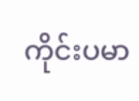ကိုင်းပမာ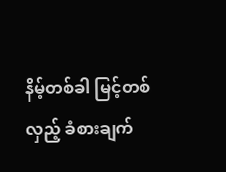နိမ့်တစ်ခါ မြင့်တစ်လှည့် ခံစားချက်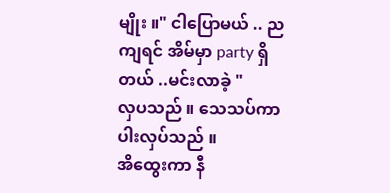မျိုး ။" ငါပြောမယ် .. ညကျရင် အိမ်မှာ party ရှိတယ် ..မင်းလာခဲ့ "
လှပသည် ။ သေသပ်ကာ ပါးလှပ်သည် ။
အိထွေးကာ နီ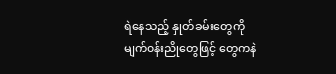ရဲနေသည့် နှုတ်ခမ်းတွေကို
မျက်၀န်းညိုတွေဖြင့် တွေကနဲ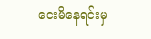ငေးမိနေရင်းမှ